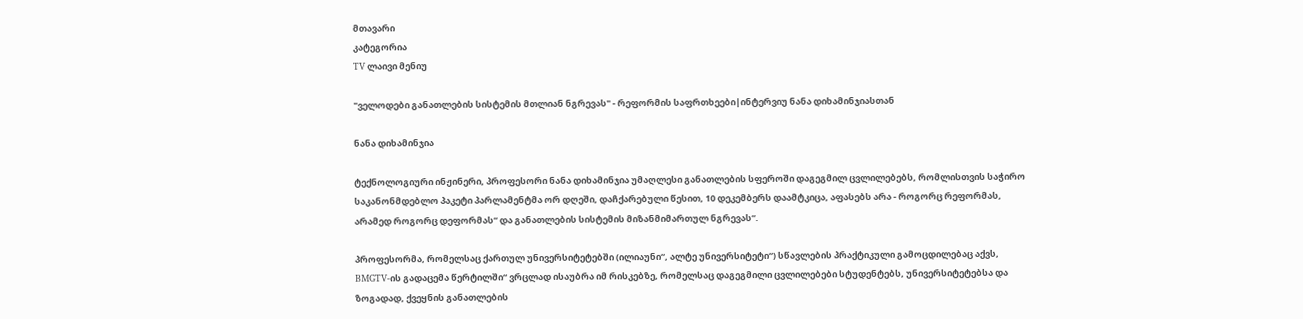მთავარი
კატეგორია
TV ლაივი მენიუ

"ველოდები განათლების სისტემის მთლიან ნგრევას" - რეფორმის საფრთხეები|ინტერვიუ ნანა დიხამინჯიასთან

ნანა დიხამინჯია

ტექნოლოგიური ინჟინერი, პროფესორი ნანა დიხამინჯია უმაღლესი განათლების სფეროში დაგეგმილ ცვლილებებს, რომლისთვის საჭირო საკანონმდებლო პაკეტი პარლამენტმა ორ დღეში, დაჩქარებული წესით, 10 დეკემბერს დაამტკიცა, აფასებს არა - როგორც რეფორმას, არამედ როგორც დეფორმას“ და განათლების სისტემის მიზანმიმართულ ნგრევას“.

პროფესორმა, რომელსაც ქართულ უნივერსიტეტებში (ილიაუნი“, ალტე უნივერსიტეტი“) სწავლების პრაქტიკული გამოცდილებაც აქვს, BMGTV-ის გადაცემა წერტილში“ ვრცლად ისაუბრა იმ რისკებზე, რომელსაც დაგეგმილი ცვლილებები სტუდენტებს, უნივერსიტეტებსა და ზოგადად, ქვეყნის განათლების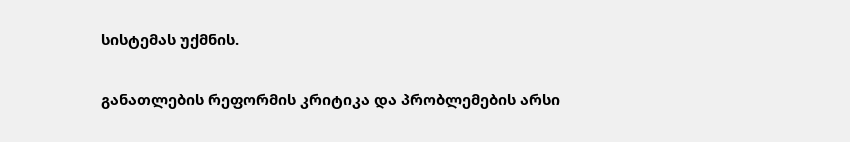სისტემას უქმნის.

განათლების რეფორმის კრიტიკა და პრობლემების არსი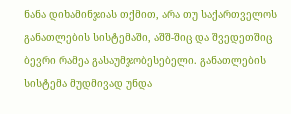ნანა დიხამინჯიას თქმით, არა თუ საქართველოს განათლების სისტემაში, აშშ-შიც და შვედეთშიც ბევრი რამეა გასაუმჯობესებელი. განათლების სისტემა მუდმივად უნდა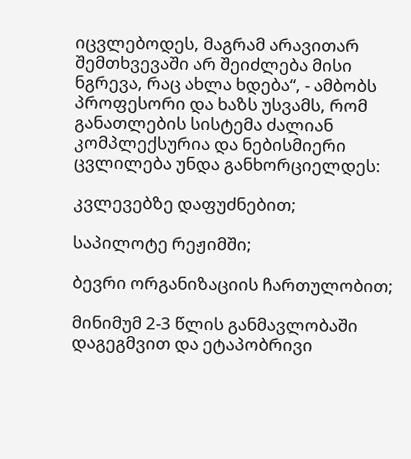იცვლებოდეს, მაგრამ არავითარ შემთხვევაში არ შეიძლება მისი ნგრევა, რაც ახლა ხდება“, - ამბობს პროფესორი და ხაზს უსვამს, რომ განათლების სისტემა ძალიან კომპლექსურია და ნებისმიერი ცვლილება უნდა განხორციელდეს:

კვლევებზე დაფუძნებით;

საპილოტე რეჟიმში;

ბევრი ორგანიზაციის ჩართულობით;

მინიმუმ 2-3 წლის განმავლობაში დაგეგმვით და ეტაპობრივი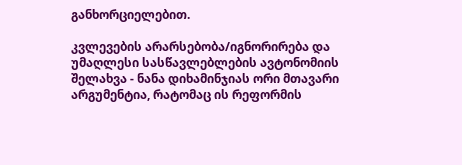განხორციელებით.

კვლევების არარსებობა/იგნორირება და უმაღლესი სასწავლებლების ავტონომიის შელახვა - ნანა დიხამინჯიას ორი მთავარი არგუმენტია, რატომაც ის რეფორმის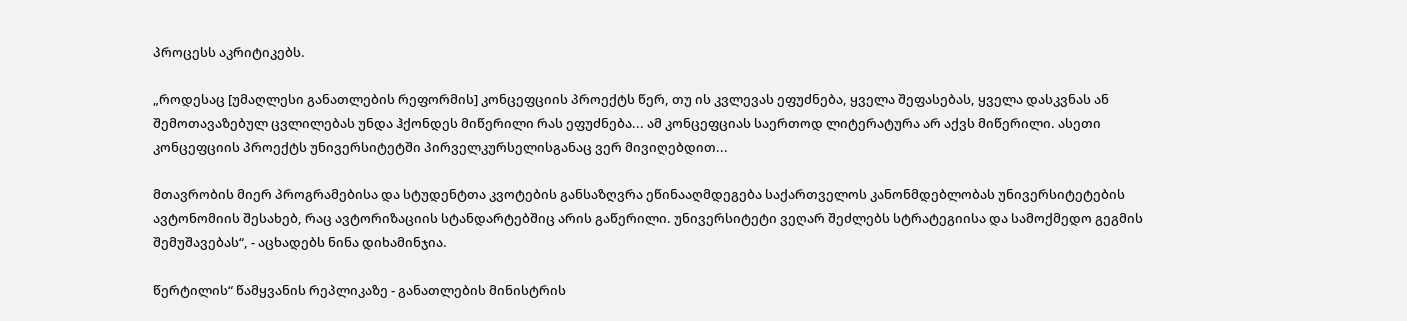პროცესს აკრიტიკებს.

„როდესაც [უმაღლესი განათლების რეფორმის] კონცეფციის პროექტს წერ, თუ ის კვლევას ეფუძნება, ყველა შეფასებას, ყველა დასკვნას ან შემოთავაზებულ ცვლილებას უნდა ჰქონდეს მიწერილი რას ეფუძნება... ამ კონცეფციას საერთოდ ლიტერატურა არ აქვს მიწერილი. ასეთი კონცეფციის პროექტს უნივერსიტეტში პირველკურსელისგანაც ვერ მივიღებდით...

მთავრობის მიერ პროგრამებისა და სტუდენტთა კვოტების განსაზღვრა ეწინააღმდეგება საქართველოს კანონმდებლობას უნივერსიტეტების ავტონომიის შესახებ, რაც ავტორიზაციის სტანდარტებშიც არის გაწერილი. უნივერსიტეტი ვეღარ შეძლებს სტრატეგიისა და სამოქმედო გეგმის შემუშავებას“, - აცხადებს ნინა დიხამინჯია.

წერტილის“ წამყვანის რეპლიკაზე - განათლების მინისტრის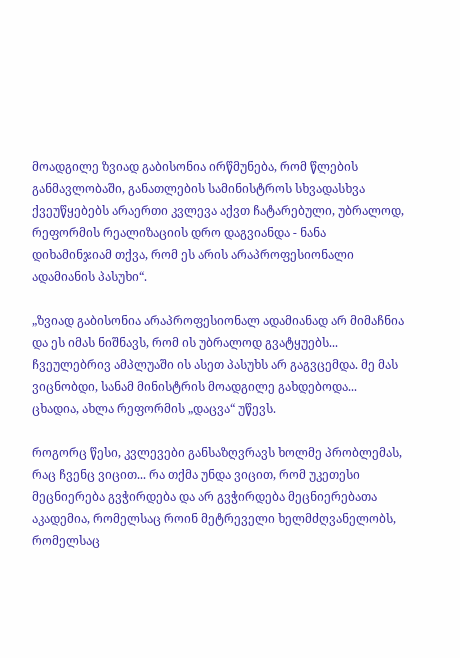მოადგილე ზვიად გაბისონია ირწმუნება, რომ წლების განმავლობაში, განათლების სამინისტროს სხვადასხვა ქვეუწყებებს არაერთი კვლევა აქვთ ჩატარებული, უბრალოდ, რეფორმის რეალიზაციის დრო დაგვიანდა - ნანა დიხამინჯიამ თქვა, რომ ეს არის არაპროფესიონალი ადამიანის პასუხი“.

„ზვიად გაბისონია არაპროფესიონალ ადამიანად არ მიმაჩნია და ეს იმას ნიშნავს, რომ ის უბრალოდ გვატყუებს... ჩვეულებრივ ამპლუაში ის ასეთ პასუხს არ გაგვცემდა. მე მას ვიცნობდი, სანამ მინისტრის მოადგილე გახდებოდა... ცხადია, ახლა რეფორმის „დაცვა“ უწევს.

როგორც წესი, კვლევები განსაზღვრავს ხოლმე პრობლემას, რაც ჩვენც ვიცით... რა თქმა უნდა ვიცით, რომ უკეთესი მეცნიერება გვჭირდება და არ გვჭირდება მეცნიერებათა აკადემია, რომელსაც როინ მეტრეველი ხელმძღვანელობს, რომელსაც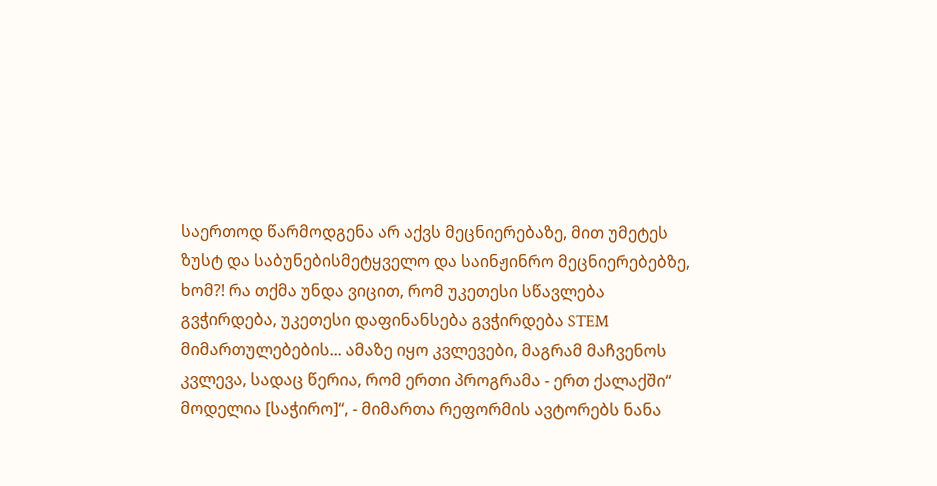საერთოდ წარმოდგენა არ აქვს მეცნიერებაზე, მით უმეტეს ზუსტ და საბუნებისმეტყველო და საინჟინრო მეცნიერებებზე, ხომ?! რა თქმა უნდა ვიცით, რომ უკეთესი სწავლება გვჭირდება, უკეთესი დაფინანსება გვჭირდება STEM მიმართულებების... ამაზე იყო კვლევები, მაგრამ მაჩვენოს კვლევა, სადაც წერია, რომ ერთი პროგრამა - ერთ ქალაქში“ მოდელია [საჭირო]“, - მიმართა რეფორმის ავტორებს ნანა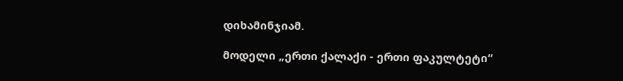დიხამინჯიამ.

მოდელი „ერთი ქალაქი - ერთი ფაკულტეტი“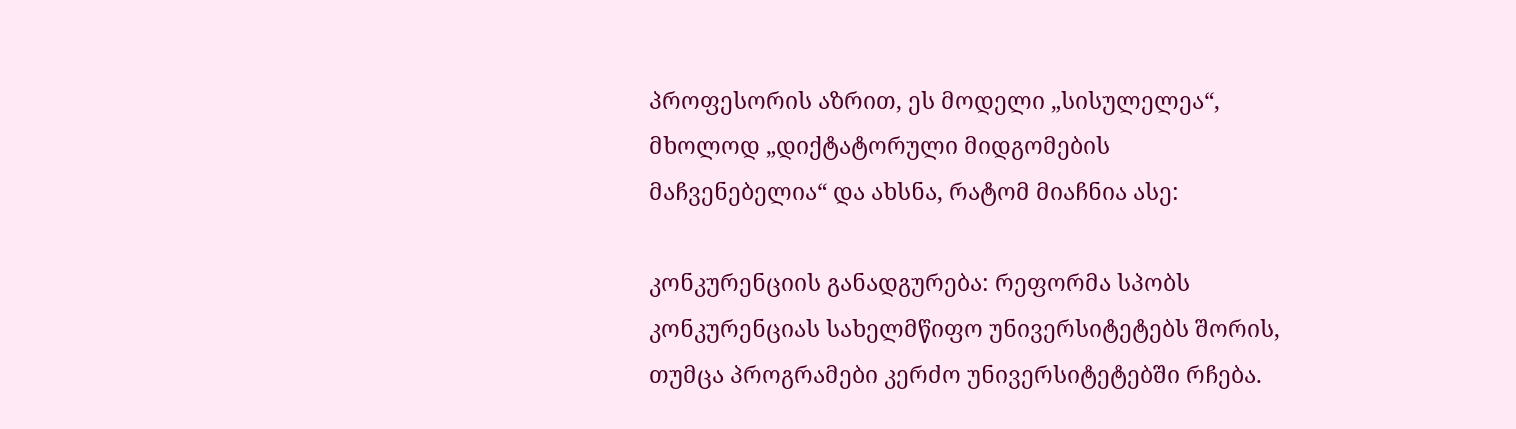პროფესორის აზრით, ეს მოდელი „სისულელეა“, მხოლოდ „დიქტატორული მიდგომების მაჩვენებელია“ და ახსნა, რატომ მიაჩნია ასე:

კონკურენციის განადგურება: რეფორმა სპობს კონკურენციას სახელმწიფო უნივერსიტეტებს შორის, თუმცა პროგრამები კერძო უნივერსიტეტებში რჩება.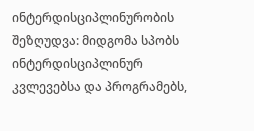ინტერდისციპლინურობის შეზღუდვა: მიდგომა სპობს ინტერდისციპლინურ კვლევებსა და პროგრამებს,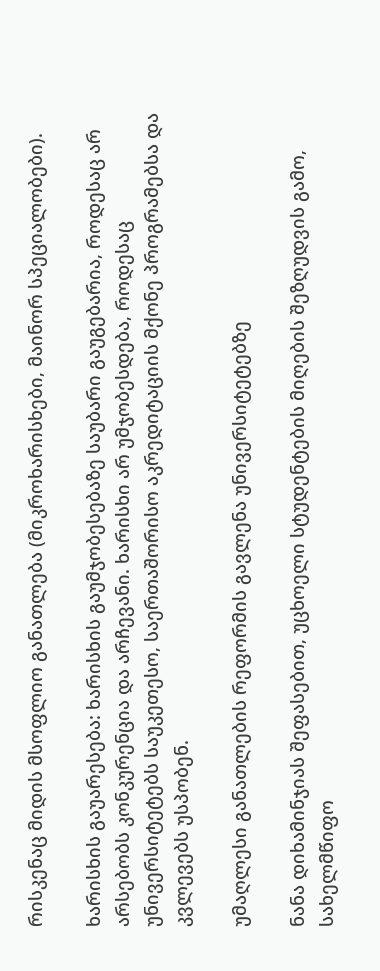რისკენაც მიდის მსოფლიო განათლება (მიკროხარისხები, მაინორ სპეციალობები).

ხარისხის გაუარესება: ხარისხის გაუმჯობესებაზე საუბარი გაუგებარია, როდესაც არ არსებობს კონკურენცია და არჩევანი. ხარისხი არ უმჯობესდება, როდესაც უნივერსიტეტებს საუკეთესო, საერთაშორისო აკრედიტაციის მქონე პროგრამებსა და კვლევებს უსპობენ.

უმაღლესი განათლების რეფორმის გავლენა უნივერსიტეტებზე

ნანა დიხამინჯიას შეფასებით, უცხოელი სტუდენტების მიღების შეზღუდვის გამო, სახელმწიფო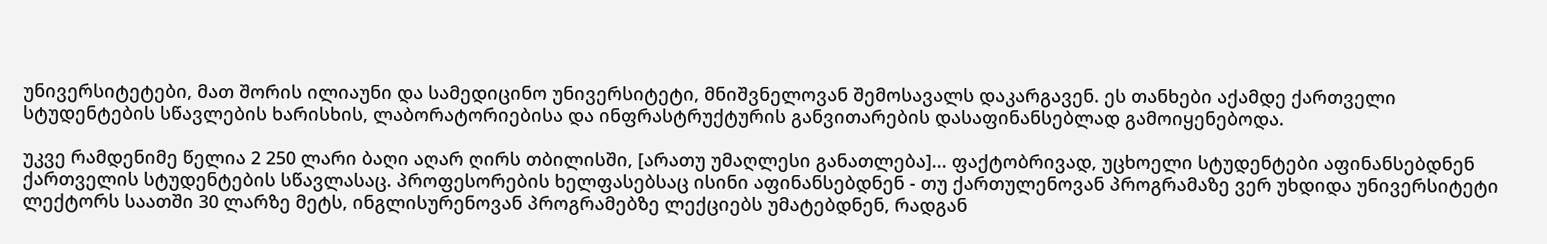უნივერსიტეტები, მათ შორის ილიაუნი და სამედიცინო უნივერსიტეტი, მნიშვნელოვან შემოსავალს დაკარგავენ. ეს თანხები აქამდე ქართველი სტუდენტების სწავლების ხარისხის, ლაბორატორიებისა და ინფრასტრუქტურის განვითარების დასაფინანსებლად გამოიყენებოდა.

უკვე რამდენიმე წელია 2 250 ლარი ბაღი აღარ ღირს თბილისში, [არათუ უმაღლესი განათლება]... ფაქტობრივად, უცხოელი სტუდენტები აფინანსებდნენ ქართველის სტუდენტების სწავლასაც. პროფესორების ხელფასებსაც ისინი აფინანსებდნენ - თუ ქართულენოვან პროგრამაზე ვერ უხდიდა უნივერსიტეტი ლექტორს საათში 30 ლარზე მეტს, ინგლისურენოვან პროგრამებზე ლექციებს უმატებდნენ, რადგან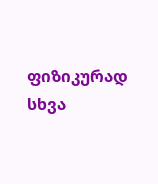ფიზიკურად სხვა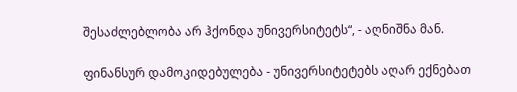შესაძლებლობა არ ჰქონდა უნივერსიტეტს“, - აღნიშნა მან.

ფინანსურ დამოკიდებულება - უნივერსიტეტებს აღარ ექნებათ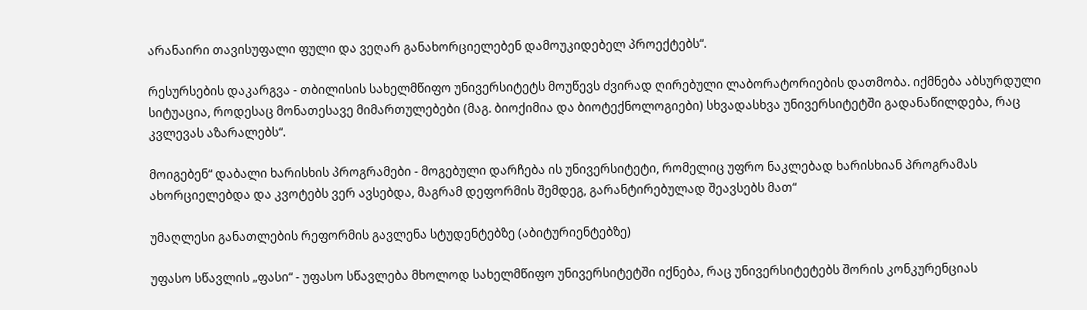არანაირი თავისუფალი ფული და ვეღარ განახორციელებენ დამოუკიდებელ პროექტებს“.

რესურსების დაკარგვა - თბილისის სახელმწიფო უნივერსიტეტს მოუწევს ძვირად ღირებული ლაბორატორიების დათმობა. იქმნება აბსურდული სიტუაცია, როდესაც მონათესავე მიმართულებები (მაგ. ბიოქიმია და ბიოტექნოლოგიები) სხვადასხვა უნივერსიტეტში გადანაწილდება, რაც კვლევას აზარალებს“.

მოიგებენ“ დაბალი ხარისხის პროგრამები - მოგებული დარჩება ის უნივერსიტეტი, რომელიც უფრო ნაკლებად ხარისხიან პროგრამას ახორციელებდა და კვოტებს ვერ ავსებდა, მაგრამ დეფორმის შემდეგ, გარანტირებულად შეავსებს მათ“

უმაღლესი განათლების რეფორმის გავლენა სტუდენტებზე (აბიტურიენტებზე)

უფასო სწავლის „ფასი“ - უფასო სწავლება მხოლოდ სახელმწიფო უნივერსიტეტში იქნება, რაც უნივერსიტეტებს შორის კონკურენციას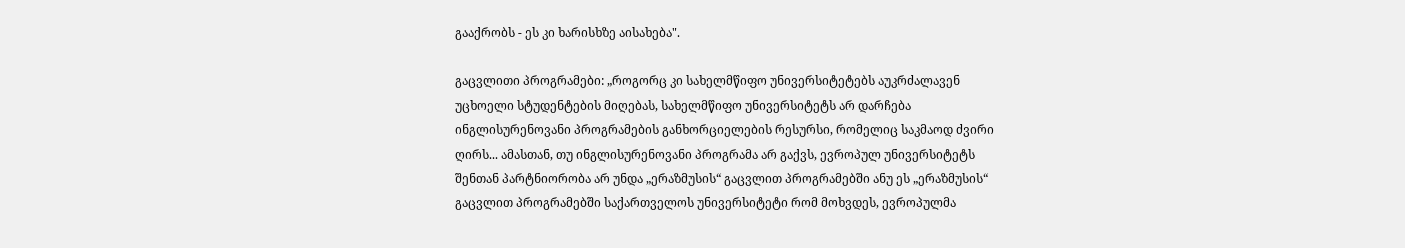გააქრობს - ეს კი ხარისხზე აისახება".

გაცვლითი პროგრამები: „როგორც კი სახელმწიფო უნივერსიტეტებს აუკრძალავენ უცხოელი სტუდენტების მიღებას, სახელმწიფო უნივერსიტეტს არ დარჩება ინგლისურენოვანი პროგრამების განხორციელების რესურსი, რომელიც საკმაოდ ძვირი ღირს... ამასთან, თუ ინგლისურენოვანი პროგრამა არ გაქვს, ევროპულ უნივერსიტეტს შენთან პარტნიორობა არ უნდა „ერაზმუსის“ გაცვლით პროგრამებში ანუ ეს „ერაზმუსის“ გაცვლით პროგრამებში საქართველოს უნივერსიტეტი რომ მოხვდეს, ევროპულმა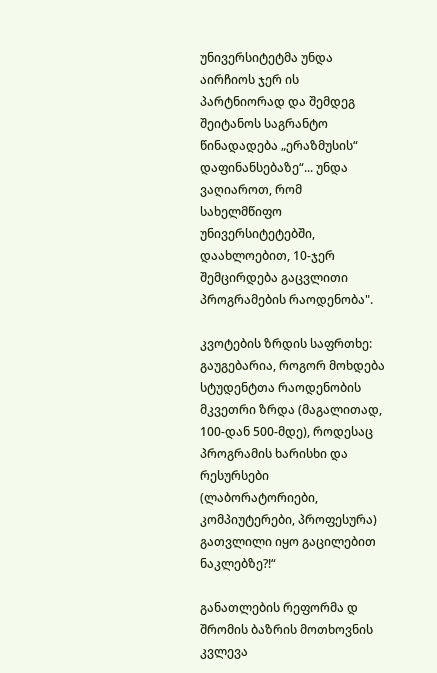უნივერსიტეტმა უნდა აირჩიოს ჯერ ის პარტნიორად და შემდეგ შეიტანოს საგრანტო წინადადება „ერაზმუსის“ დაფინანსებაზე“... უნდა ვაღიაროთ, რომ სახელმწიფო უნივერსიტეტებში, დაახლოებით, 10-ჯერ შემცირდება გაცვლითი პროგრამების რაოდენობა".

კვოტების ზრდის საფრთხე: გაუგებარია, როგორ მოხდება სტუდენტთა რაოდენობის მკვეთრი ზრდა (მაგალითად, 100-დან 500-მდე), როდესაც პროგრამის ხარისხი და რესურსები (ლაბორატორიები, კომპიუტერები, პროფესურა) გათვლილი იყო გაცილებით ნაკლებზე?!“

განათლების რეფორმა დ შრომის ბაზრის მოთხოვნის კვლევა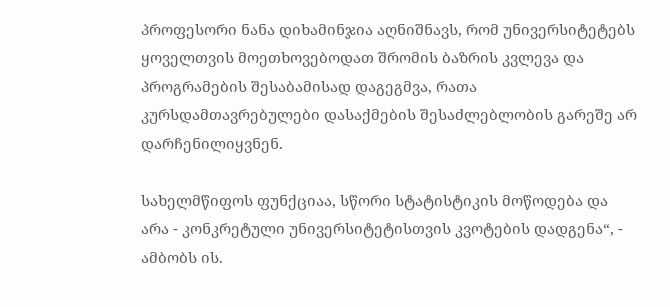პროფესორი ნანა დიხამინჯია აღნიშნავს, რომ უნივერსიტეტებს ყოველთვის მოეთხოვებოდათ შრომის ბაზრის კვლევა და პროგრამების შესაბამისად დაგეგმვა, რათა კურსდამთავრებულები დასაქმების შესაძლებლობის გარეშე არ დარჩენილიყვნენ.

სახელმწიფოს ფუნქციაა, სწორი სტატისტიკის მოწოდება და არა - კონკრეტული უნივერსიტეტისთვის კვოტების დადგენა“, - ამბობს ის.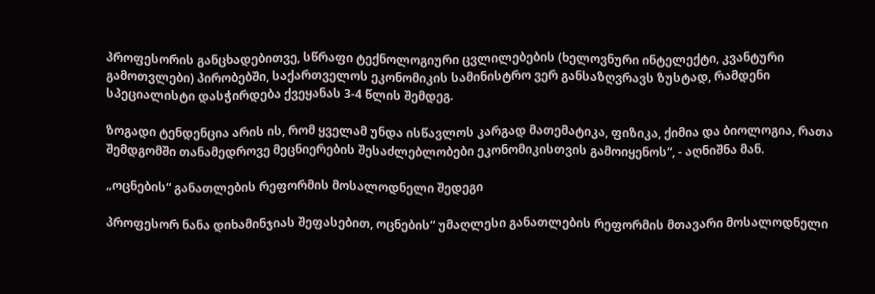პროფესორის განცხადებითვე, სწრაფი ტექნოლოგიური ცვლილებების (ხელოვნური ინტელექტი, კვანტური გამოთვლები) პირობებში, საქართველოს ეკონომიკის სამინისტრო ვერ განსაზღვრავს ზუსტად, რამდენი სპეციალისტი დასჭირდება ქვეყანას 3-4 წლის შემდეგ.

ზოგადი ტენდენცია არის ის, რომ ყველამ უნდა ისწავლოს კარგად მათემატიკა, ფიზიკა, ქიმია და ბიოლოგია, რათა შემდგომში თანამედროვე მეცნიერების შესაძლებლობები ეკონომიკისთვის გამოიყენოს“, - აღნიშნა მან.

„ოცნების“ განათლების რეფორმის მოსალოდნელი შედეგი

პროფესორ ნანა დიხამინჯიას შეფასებით, ოცნების“ უმაღლესი განათლების რეფორმის მთავარი მოსალოდნელი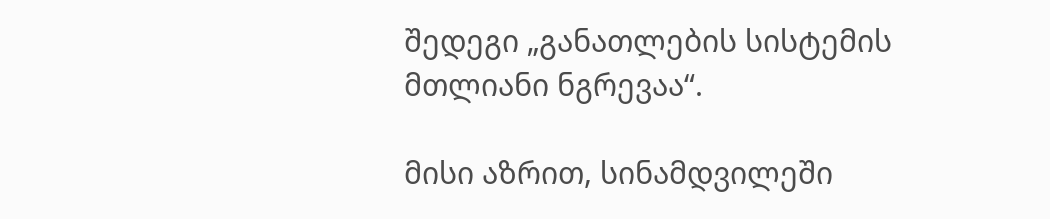შედეგი „განათლების სისტემის მთლიანი ნგრევაა“.

მისი აზრით, სინამდვილეში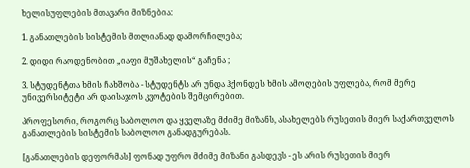ხელისუფლების მთავარი მიზნებია:

1. განათლების სისტემის მთლიანად დამორჩილება;

2. დიდი რაოდენობით „იაფი მუშახელის“ გაჩენა ;

3. სტუდენტთა ხმის ჩახშობა - სტუდენტს არ უნდა ჰქონდეს ხმის ამოღების უფლება, რომ მერე უნივერსიტეტი არ დაისაჯოს კვოტების შემცირებით.

პროფესორი, როგორც საბოლოო და ყველაზე მძიმე მიზანს, ასახელებს რუსეთის მიერ საქართველოს განათლების სისტემის საბოლოო განადგურებას.

[განათლების დეფორმას] ფონად უფრო მძიმე მიზანი გასდევს - ეს არის რუსეთის მიერ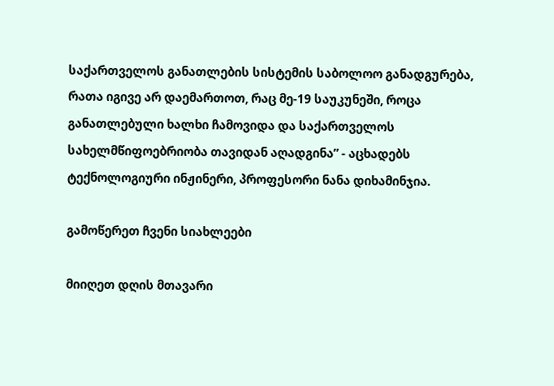საქართველოს განათლების სისტემის საბოლოო განადგურება, რათა იგივე არ დაემართოთ, რაც მე-19 საუკუნეში, როცა განათლებული ხალხი ჩამოვიდა და საქართველოს სახელმწიფოებრიობა თავიდან აღადგინა” - აცხადებს ტექნოლოგიური ინჟინერი, პროფესორი ნანა დიხამინჯია.

გამოწერეთ ჩვენი სიახლეები

მიიღეთ დღის მთავარი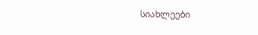სიახლეები